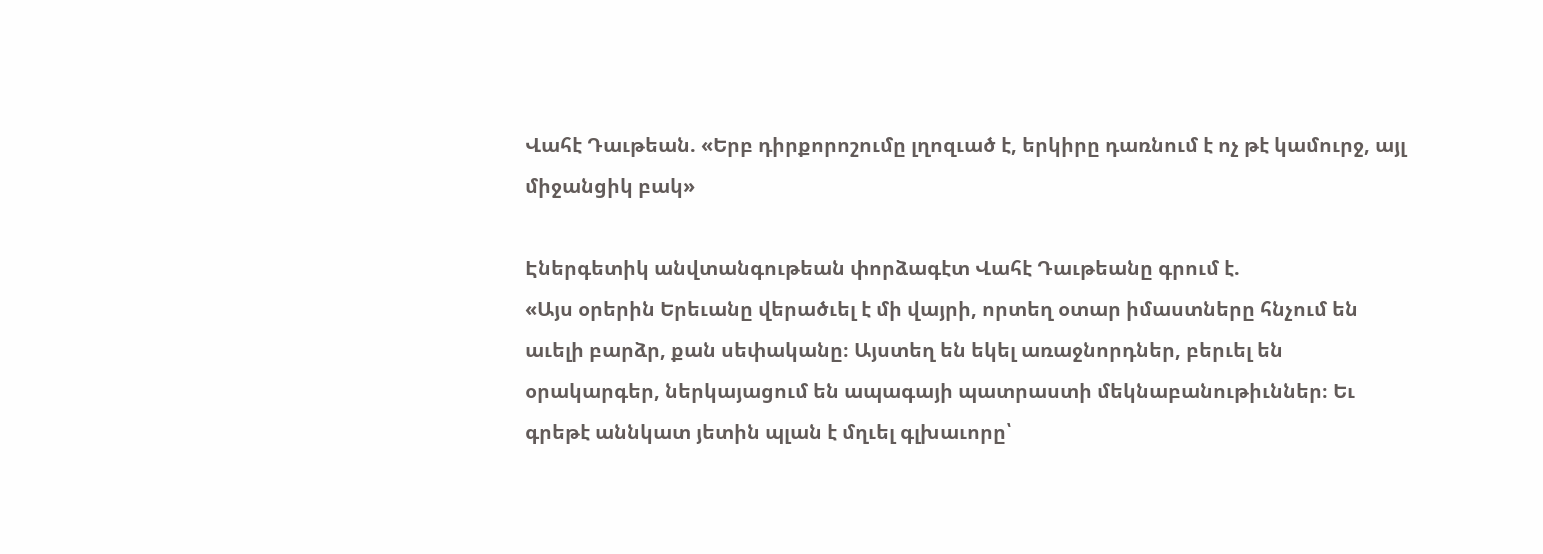Վահէ Դաւթեան. «Երբ դիրքորոշումը լղոզւած է, երկիրը դառնում է ոչ թէ կամուրջ, այլ միջանցիկ բակ»

Էներգետիկ անվտանգութեան փորձագէտ Վահէ Դաւթեանը գրում է.
«Այս օրերին Երեւանը վերածւել է մի վայրի, որտեղ օտար իմաստները հնչում են աւելի բարձր, քան սեփականը։ Այստեղ են եկել առաջնորդներ, բերւել են օրակարգեր, ներկայացում են ապագայի պատրաստի մեկնաբանութիւններ։ Եւ գրեթէ աննկատ յետին պլան է մղւել գլխաւորը՝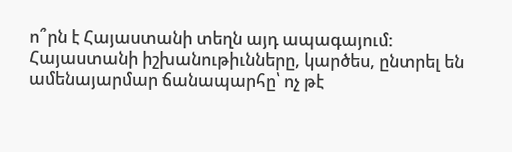ո՞րն է Հայաստանի տեղն այդ ապագայում:
Հայաստանի իշխանութիւնները, կարծես, ընտրել են ամենայարմար ճանապարհը՝ ոչ թէ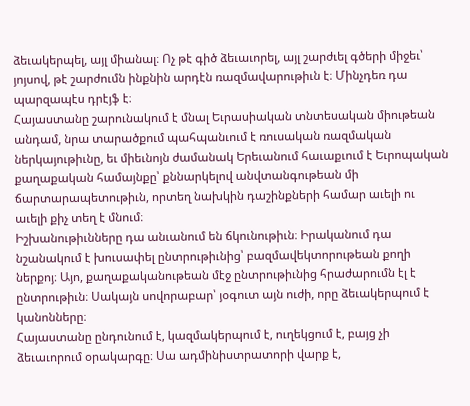ձեւակերպել, այլ միանալ։ Ոչ թէ գիծ ձեւաւորել, այլ շարժւել գծերի միջեւ՝ յոյսով, թէ շարժումն ինքնին արդէն ռազմավարութիւն է։ Մինչդեռ դա պարզապէս դրէյֆ է։
Հայաստանը շարունակում է մնալ Եւրասիական տնտեսական միութեան անդամ, նրա տարածքում պահպանւում է ռուսական ռազմական ներկայութիւնը, եւ միեւնոյն ժամանակ Երեւանում հաւաքւում է Եւրոպական քաղաքական համայնքը՝ քննարկելով անվտանգութեան մի ճարտարապետութիւն, որտեղ նախկին դաշինքների համար աւելի ու աւելի քիչ տեղ է մնում։
Իշխանութիւնները դա անւանում են ճկունութիւն։ Իրականում դա նշանակում է խուսափել ընտրութիւնից՝ բազմավեկտորութեան քողի ներքոյ։ Այո, քաղաքականութեան մէջ ընտրութիւնից հրաժարումն էլ է ընտրութիւն։ Սակայն սովորաբար՝ յօգուտ այն ուժի, որը ձեւակերպում է կանոնները։
Հայաստանը ընդունում է, կազմակերպում է, ուղեկցում է, բայց չի ձեւաւորում օրակարգը։ Սա ադմինիստրատորի վարք է,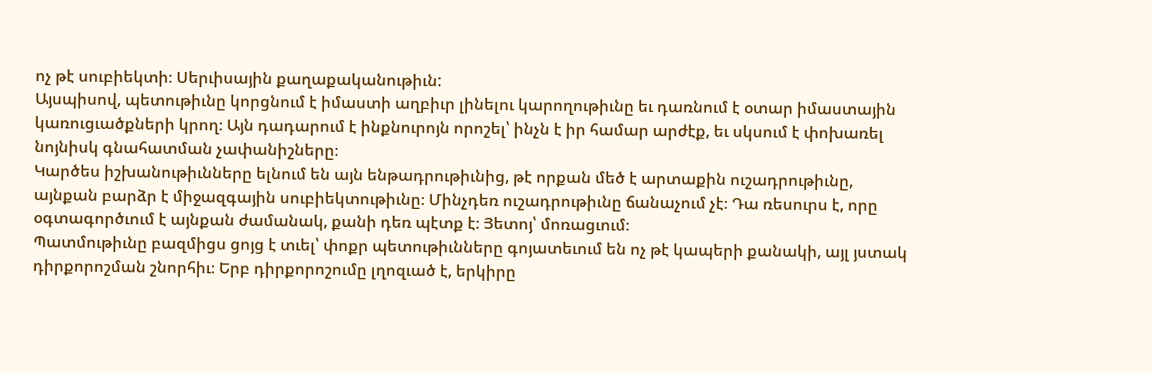ոչ թէ սուբիեկտի։ Սերւիսային քաղաքականութիւն:
Այսպիսով, պետութիւնը կորցնում է իմաստի աղբիւր լինելու կարողութիւնը եւ դառնում է օտար իմաստային կառուցւածքների կրող։ Այն դադարում է ինքնուրոյն որոշել՝ ինչն է իր համար արժէք, եւ սկսում է փոխառել նոյնիսկ գնահատման չափանիշները։
Կարծես իշխանութիւնները ելնում են այն ենթադրութիւնից, թէ որքան մեծ է արտաքին ուշադրութիւնը, այնքան բարձր է միջազգային սուբիեկտութիւնը։ Մինչդեռ ուշադրութիւնը ճանաչում չէ։ Դա ռեսուրս է, որը օգտագործւում է այնքան ժամանակ, քանի դեռ պէտք է։ Յետոյ՝ մոռացւում։
Պատմութիւնը բազմիցս ցոյց է տւել՝ փոքր պետութիւնները գոյատեւում են ոչ թէ կապերի քանակի, այլ յստակ դիրքորոշման շնորհիւ։ Երբ դիրքորոշումը լղոզւած է, երկիրը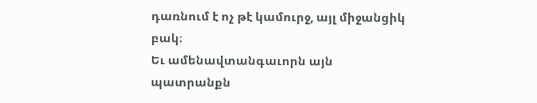դառնում է ոչ թէ կամուրջ, այլ միջանցիկ բակ։
Եւ ամենավտանգաւորն այն պատրանքն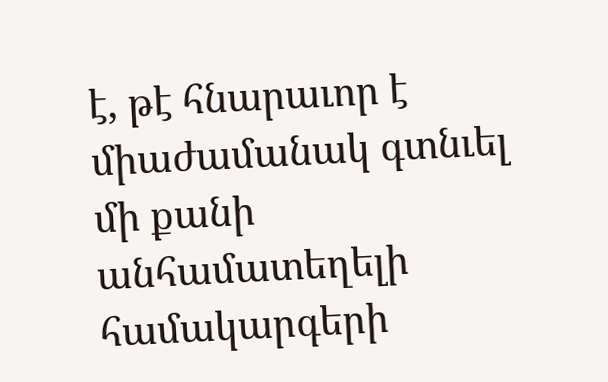է, թէ հնարաւոր է միաժամանակ գտնւել մի քանի անհամատեղելի համակարգերի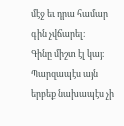մէջ եւ դրա համար գին չվճարել։
Գինը միշտ էլ կայ։ Պարզապէս այն երբեք նախապէս չի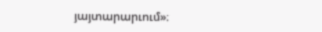յայտարարւում»։